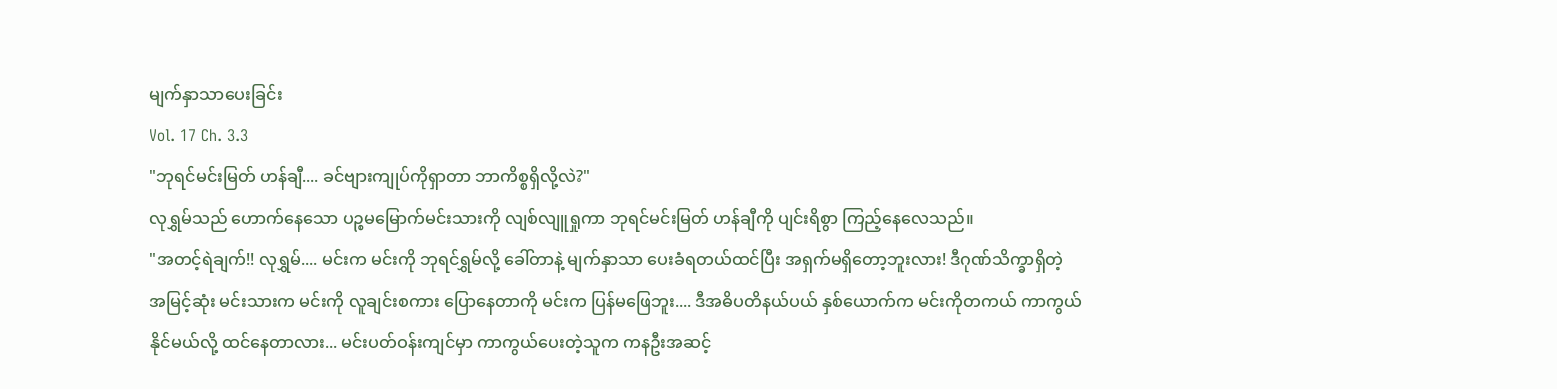မျက်နှာသာပေးခြင်း
Vol. 17 Ch. 3.3
"ဘုရင်မင်းမြတ် ဟန်ချီ.... ခင်ဗျားကျုပ်ကိုရှာတာ ဘာကိစ္စရှိလို့လဲ?"
လုရွှမ်သည် ဟောက်နေသော ပဉ္စမမြောက်မင်းသားကို လျစ်လျူရှုကာ ဘုရင်မင်းမြတ် ဟန်ချီကို ပျင်းရိစွာ ကြည့်နေလေသည်။
"အတင့်ရဲချက်!! လုရွှမ်.... မင်းက မင်းကို ဘုရင်ရွှမ်လို့ ခေါ်တာနဲ့ မျက်နှာသာ ပေးခံရတယ်ထင်ပြီး အရှက်မရှိတော့ဘူးလား! ဒီဂုဏ်သိက္ခာရှိတဲ့ အမြင့်ဆုံး မင်းသားက မင်းကို လူချင်းစကား ပြောနေတာကို မင်းက ပြန်မဖြေဘူး.... ဒီအဓိပတိနယ်ပယ် နှစ်ယောက်က မင်းကိုတကယ် ကာကွယ်နိုင်မယ်လို့ ထင်နေတာလား... မင်းပတ်ဝန်းကျင်မှာ ကာကွယ်ပေးတဲ့သူက ကနဦးအဆင့်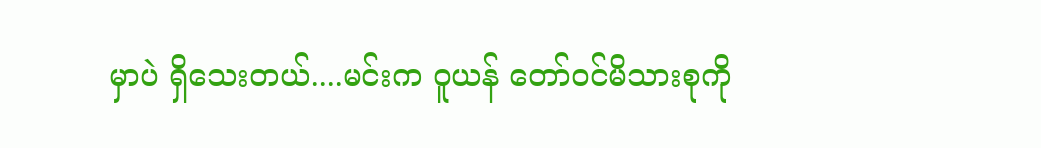မှာပဲ ရှိသေးတယ်....မင်းက ဝူယန် တော်ဝင်မိသားစုကို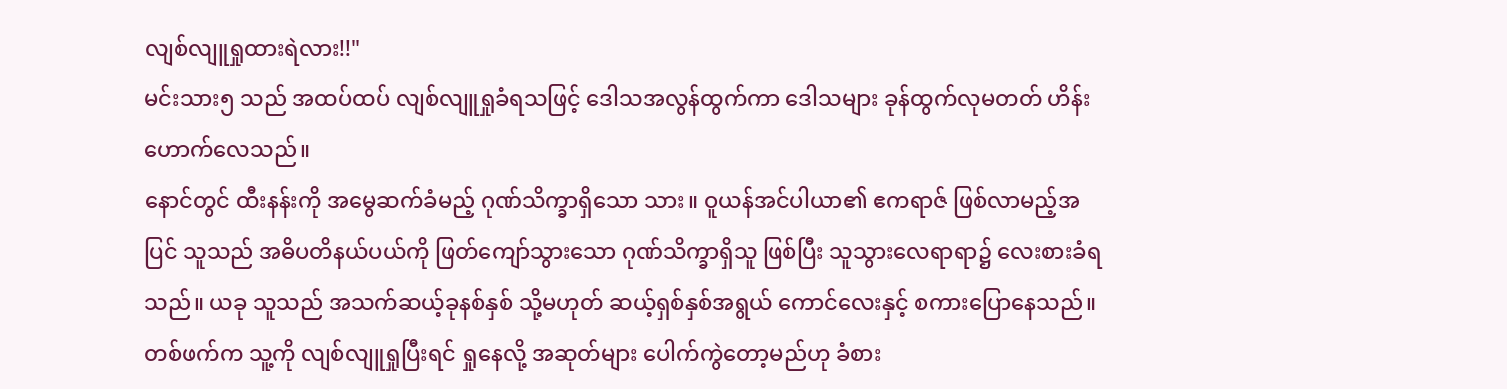လျစ်လျူရှုထားရဲလား!!"
မင်းသား၅ သည် အထပ်ထပ် လျစ်လျူရှုခံရသဖြင့် ဒေါသအလွန်ထွက်ကာ ဒေါသများ ခုန်ထွက်လုမတတ် ဟိန်းဟောက်လေသည်။
နောင်တွင် ထီးနန်းကို အမွေဆက်ခံမည့် ဂုဏ်သိက္ခာရှိသော သား။ ဝူယန်အင်ပါယာ၏ ဧကရာဇ် ဖြစ်လာမည့်အပြင် သူသည် အဓိပတိနယ်ပယ်ကို ဖြတ်ကျော်သွားသော ဂုဏ်သိက္ခာရှိသူ ဖြစ်ပြီး သူသွားလေရာရာ၌ လေးစားခံရသည်။ ယခု သူသည် အသက်ဆယ့်ခုနစ်နှစ် သို့မဟုတ် ဆယ့်ရှစ်နှစ်အရွယ် ကောင်လေးနှင့် စကားပြောနေသည်။
တစ်ဖက်က သူ့ကို လျစ်လျူရှုပြီးရင် ရှုနေလို့ အဆုတ်များ ပေါက်ကွဲတော့မည်ဟု ခံစား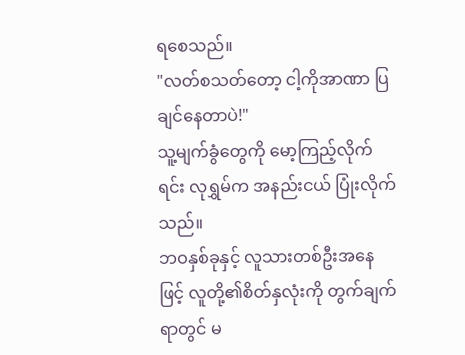ရစေသည်။
"လတ်စသတ်တော့ ငါ့ကိုအာဏာ ပြချင်နေတာပဲ!"
သူ့မျက်ခွံတွေကို မော့ကြည့်လိုက်ရင်း လုရွှမ်က အနည်းငယ် ပြုံးလိုက်သည်။
ဘဝနှစ်ခုနှင့် လူသားတစ်ဦးအနေဖြင့် လူတို့၏စိတ်နှလုံးကို တွက်ချက်ရာတွင် မ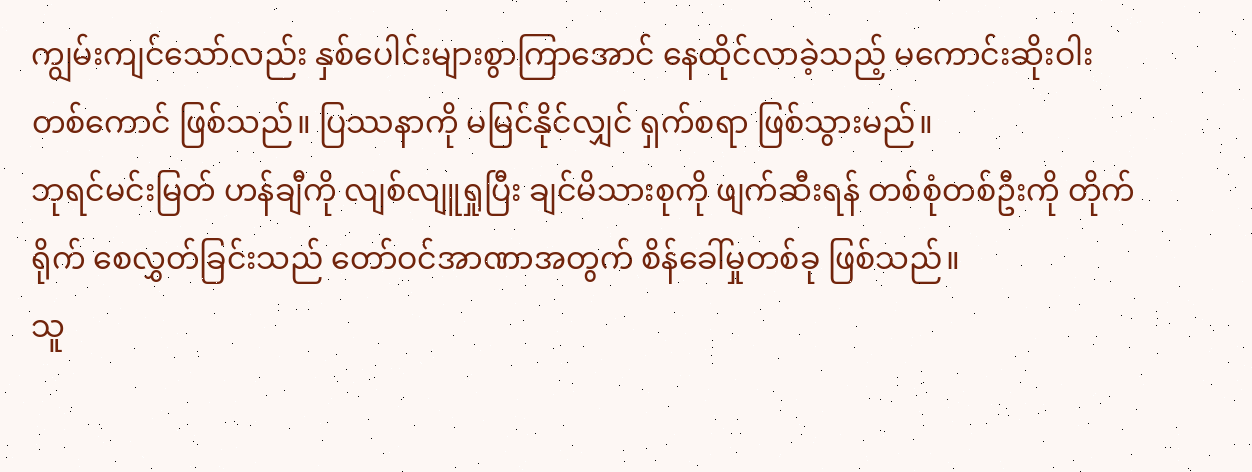ကျွမ်းကျင်သော်လည်း နှစ်ပေါင်းများစွာကြာအောင် နေထိုင်လာခဲ့သည့် မကောင်းဆိုးဝါး တစ်ကောင် ဖြစ်သည်။ ပြဿနာကို မမြင်နိုင်လျှင် ရှက်စရာ ဖြစ်သွားမည်။
ဘုရင်မင်းမြတ် ဟန်ချီကို လျစ်လျူရှုပြီး ချင်မိသားစုကို ဖျက်ဆီးရန် တစ်စုံတစ်ဦးကို တိုက်ရိုက် စေလွှတ်ခြင်းသည် တော်ဝင်အာဏာအတွက် စိန်ခေါ်မှုတစ်ခု ဖြစ်သည်။
သူ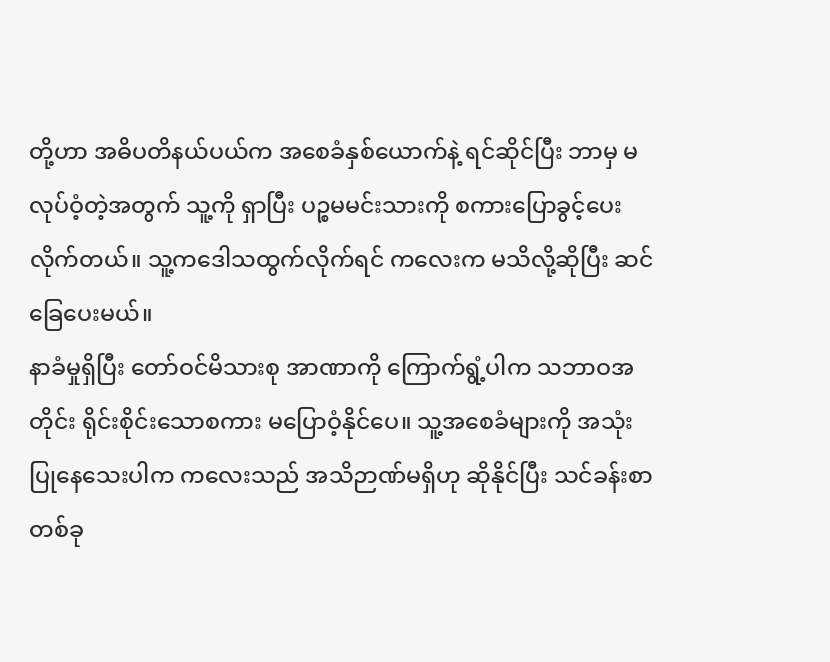တို့ဟာ အဓိပတိနယ်ပယ်က အစေခံနှစ်ယောက်နဲ့ ရင်ဆိုင်ပြီး ဘာမှ မလုပ်ဝံ့တဲ့အတွက် သူ့ကို ရှာပြီး ပဉ္စမမင်းသားကို စကားပြောခွင့်ပေးလိုက်တယ်။ သူ့ကဒေါသထွက်လိုက်ရင် ကလေးက မသိလို့ဆိုပြီး ဆင်ခြေပေးမယ်။
နာခံမှုရှိပြီး တော်ဝင်မိသားစု အာဏာကို ကြောက်ရွံ့ပါက သဘာဝအတိုင်း ရိုင်းစိုင်းသောစကား မပြောဝံ့နိုင်ပေ။ သူ့အစေခံများကို အသုံးပြုနေသေးပါက ကလေးသည် အသိဉာဏ်မရှိဟု ဆိုနိုင်ပြီး သင်ခန်းစာတစ်ခု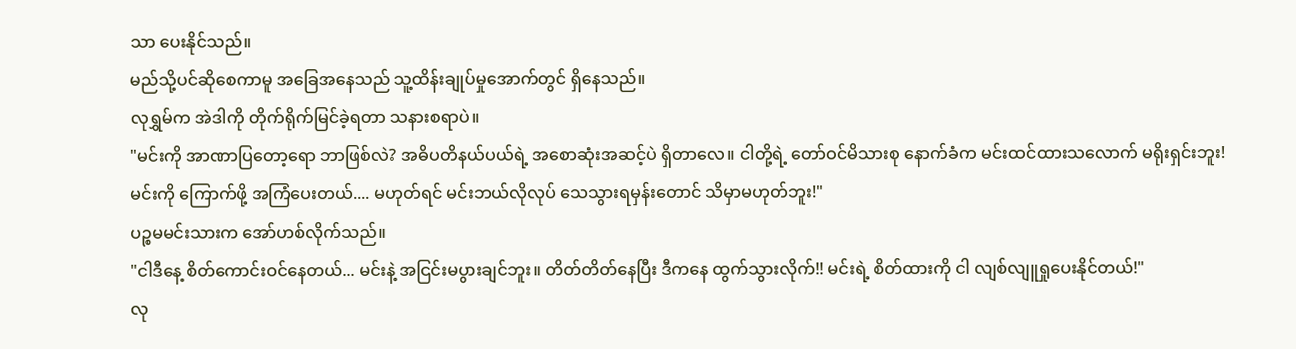သာ ပေးနိုင်သည်။
မည်သို့ပင်ဆိုစေကာမူ အခြေအနေသည် သူ့ထိန်းချုပ်မှုအောက်တွင် ရှိနေသည်။
လုရွှမ်က အဲဒါကို တိုက်ရိုက်မြင်ခဲ့ရတာ သနားစရာပဲ။
"မင်းကို အာဏာပြတော့ရော ဘာဖြစ်လဲ? အဓိပတိနယ်ပယ်ရဲ့ အစောဆုံးအဆင့်ပဲ ရှိတာလေ။ ငါတို့ရဲ့ တော်ဝင်မိသားစု နောက်ခံက မင်းထင်ထားသလောက် မရိုးရှင်းဘူး! မင်းကို ကြောက်ဖို့ အကြံပေးတယ်.... မဟုတ်ရင် မင်းဘယ်လိုလုပ် သေသွားရမှန်းတောင် သိမှာမဟုတ်ဘူး!"
ပဉ္စမမင်းသားက အော်ဟစ်လိုက်သည်။
"ငါဒီနေ့ စိတ်ကောင်းဝင်နေတယ်... မင်းနဲ့ အငြင်းမပွားချင်ဘူး။ တိတ်တိတ်နေပြီး ဒီကနေ ထွက်သွားလိုက်!! မင်းရဲ့ စိတ်ထားကို ငါ လျစ်လျူရှုပေးနိုင်တယ်!"
လု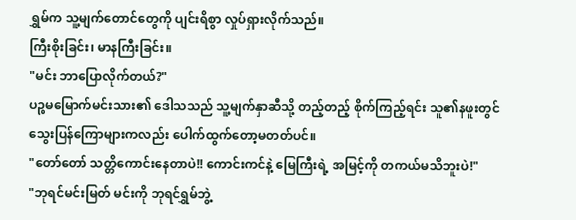ရွှမ်က သူ့မျက်တောင်တွေကို ပျင်းရိစွာ လှုပ်ရှားလိုက်သည်။
ကြီးစိုးခြင်း၊ မာနကြီးခြင်း။
"မင်း ဘာပြောလိုက်တယ်?"
ပဉ္စမမြောက်မင်းသား၏ ဒေါသသည် သူ့မျက်နှာဆီသို့ တည့်တည့် စိုက်ကြည့်ရင်း သူ၏နဖူးတွင် သွေးပြန်ကြောများကလည်း ပေါက်ထွက်တော့မတတ်ပင်။
"တော်တော် သတ္တိကောင်းနေတာပဲ!! ကောင်းကင်နဲ့ မြေကြီးရဲ့ အမြင့်ကို တကယ်မသိဘူးပဲ!"
"ဘုရင်မင်းမြတ် မင်းကို ဘုရင်ရွှမ်ဘွဲ့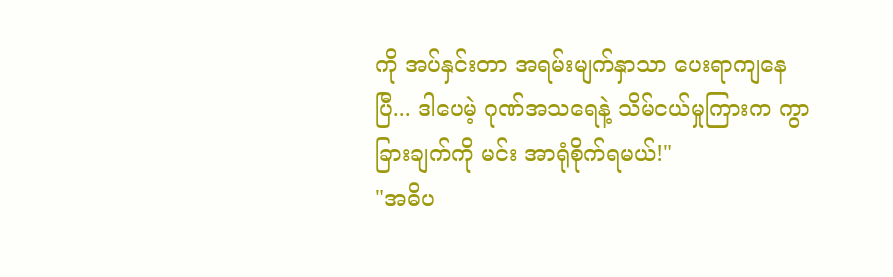ကို အပ်နှင်းတာ အရမ်းမျက်နှာသာ ပေးရာကျနေပြီ... ဒါပေမဲ့ ဂုဏ်အသရေနဲ့ သိမ်ငယ်မှုကြားက ကွာခြားချက်ကို မင်း အာရုံစိုက်ရမယ်!"
"အဓိပ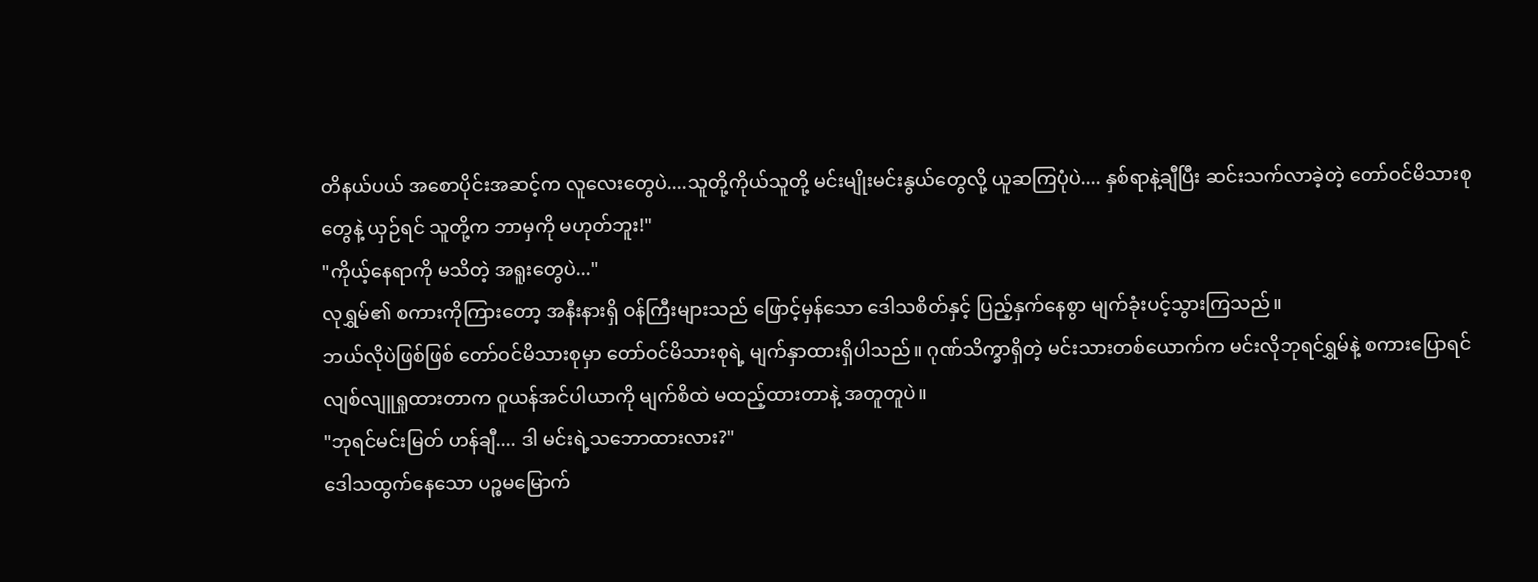တိနယ်ပယ် အစောပိုင်းအဆင့်က လူလေးတွေပဲ....သူတို့ကိုယ်သူတို့ မင်းမျိုးမင်းနွယ်တွေလို့ ယူဆကြပုံပဲ.... နှစ်ရာနဲ့ချီပြီး ဆင်းသက်လာခဲ့တဲ့ တော်ဝင်မိသားစုတွေနဲ့ ယှဉ်ရင် သူတို့က ဘာမှကို မဟုတ်ဘူး!"
"ကိုယ့်နေရာကို မသိတဲ့ အရူးတွေပဲ..."
လုရွှမ်၏ စကားကိုကြားတော့ အနီးနားရှိ ဝန်ကြီးများသည် ဖြောင့်မှန်သော ဒေါသစိတ်နှင့် ပြည့်နှက်နေစွာ မျက်ခုံးပင့်သွားကြသည်။
ဘယ်လိုပဲဖြစ်ဖြစ် တော်ဝင်မိသားစုမှာ တော်ဝင်မိသားစုရဲ့ မျက်နှာထားရှိပါသည်။ ဂုဏ်သိက္ခာရှိတဲ့ မင်းသားတစ်ယောက်က မင်းလိုဘုရင်ရွှမ်နဲ့ စကားပြောရင် လျစ်လျူရှုထားတာက ဝူယန်အင်ပါယာကို မျက်စိထဲ မထည့်ထားတာနဲ့ အတူတူပဲ။
"ဘုရင်မင်းမြတ် ဟန်ချီ.... ဒါ မင်းရဲ့သဘောထားလား?"
ဒေါသထွက်နေသော ပဉ္စမမြောက်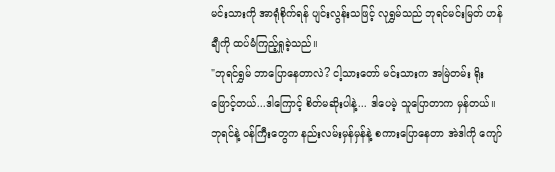မင်းသားကို အာရုံစိုက်ရန် ပျင်းလွန်းသဖြင့် လုရွှမ်သည် ဘုရင်မင်းမြတ် ဟန်ချီကို ထပ်မံကြည့်ရှုခဲ့သည်။
"ဘုရင်ရွှမ် ဘာပြောနေတာလဲ? ငါ့သားတော် မင်းသားက အမြဲတမ်း ရိုးဖြောင့်တယ်...ဒါကြောင့် စိတ်မဆိုးပါနဲ့... ဒါပေမဲ့ သူပြောတာက မှန်တယ်။ ဘုရင်နဲ့ ဝန်ကြီးတွေက နည်းလမ်းမှန်မှန်နဲ့ စကားပြောနေတာ အဲဒါကို ကျော်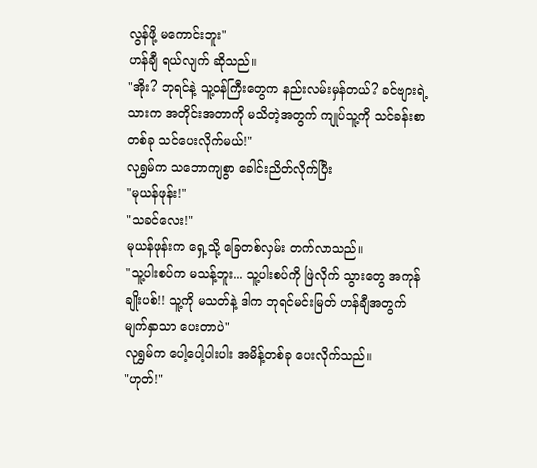လွန်ဖို့ မကောင်းဘူး"
ဟန်ချီ ရယ်လျက် ဆိုသည်။
"အိုး? ဘုရင်နဲ့ သူ့ဝန်ကြီးတွေက နည်းလမ်းမှန်တယ်? ခင်ဗျားရဲ့သားက အတိုင်းအတာကို မသိတဲ့အတွက် ကျုပ်သူ့ကို သင်ခန်းစာတစ်ခု သင်ပေးလိုက်မယ်!"
လုရွှမ်က သဘောကျစွာ ခေါင်းညိတ်လိုက်ပြီး
"မုယန်ဖုန်း!"
"သခင်လေး!"
မုယန်ဖုန်းက ရှေ့သို့ ခြေတစ်လှမ်း တက်လာသည်။
"သူ့ပါးစပ်က မသန့်ဘူး... သူ့ပါးစပ်ကို ဖြဲလိုက် သွားတွေ အကုန်ချိုးပစ်!! သူ့ကို မသတ်နဲ့ ဒါက ဘုရင်မင်းမြတ် ဟန်ချီအတွက် မျက်နှာသာ ပေးတာပဲ"
လုရွှမ်က ပေါ့ပေါ့ပါးပါး အမိန့်တစ်ခု ပေးလိုက်သည်။
"ဟုတ်!"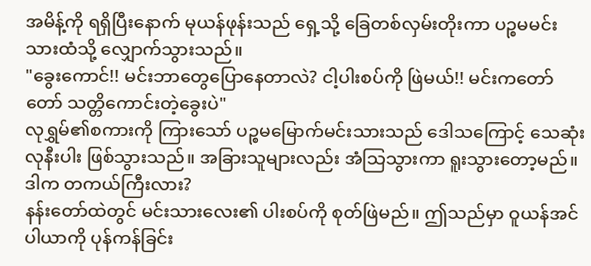အမိန့်ကို ရရှိပြီးနောက် မုယန်ဖုန်းသည် ရှေ့သို့ ခြေတစ်လှမ်းတိုးကာ ပဉ္စမမင်းသားထံသို့ လျှောက်သွားသည်။
"ခွေးကောင်!! မင်းဘာတွေပြောနေတာလဲ? ငါ့ပါးစပ်ကို ဖြဲမယ်!! မင်းကတော်တော် သတ္တိကောင်းတဲ့ခွေးပဲ"
လုရွှမ်၏စကားကို ကြားသော် ပဉ္စမမြောက်မင်းသားသည် ဒေါသကြောင့် သေဆုံးလုနီးပါး ဖြစ်သွားသည်။ အခြားသူများလည်း အံသြသွားကာ ရူးသွားတော့မည်။
ဒါက တကယ်ကြီးလား?
နန်းတော်ထဲတွင် မင်းသားလေး၏ ပါးစပ်ကို စုတ်ဖြဲမည်။ ဤသည်မှာ ဝူယန်အင်ပါယာကို ပုန်ကန်ခြင်း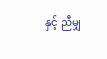နှင့် ညီမျှ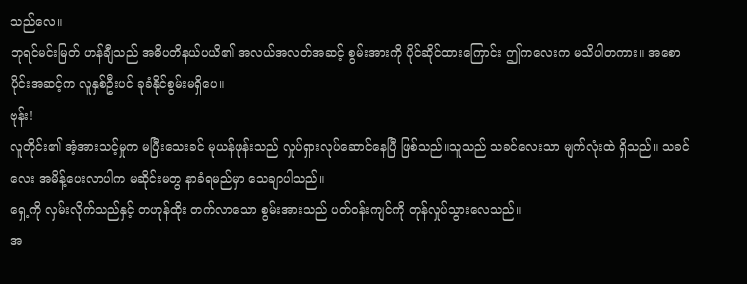သည်လေ။
ဘုရင်မင်းမြတ် ဟန်ချီသည် အဓိပတိနယ်ပယိ၏ အလယ်အလတ်အဆင့် စွမ်းအားကို ပိုင်ဆိုင်ထားကြောင်း ဤကလေးက မသိပါတကား။ အစောပိုင်းအဆင့်က လူနှစ်ဦးပင် ခုခံနိုင်စွမ်းမရှိပေ။
ဗုန်း!
လူတိုင်း၏ အံ့အားသင့်မှုက မပြီးသေးခင် မုယန်ဖုန်းသည် လှုပ်ရှားလုပ်ဆောင်နေပြီ ဖြစ်သည်။သူသည် သခင်လေးသာ မျက်လုံးထဲ ရှိသည်။ သခင်လေး အမိန့်ပေးလာပါက မဆိုင်းမတွ နာခံရမည်မှာ သေချာပါသည်။
ရှေ့ကို လှမ်းလိုက်သည်နှင့် တဟုန်ထိုး တက်လာသော စွမ်းအားသည် ပတ်ဝန်းကျင်ကို တုန်လှုပ်သွားလေသည်။
အ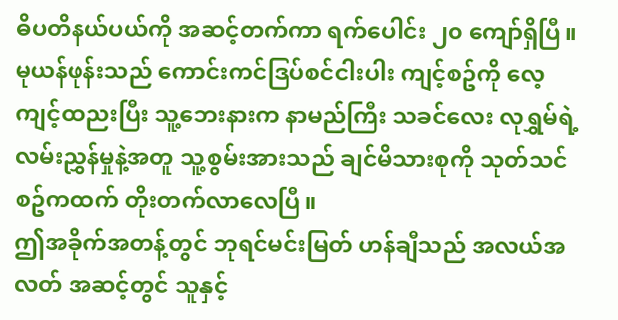ဓိပတိနယ်ပယ်ကို အဆင့်တက်ကာ ရက်ပေါင်း ၂၀ ကျော်ရှိပြီ။ မုယန်ဖုန်းသည် ကောင်းကင်ဒြပ်စင်ငါးပါး ကျင့်စဥ်ကို လေ့ကျင့်ထညးပြီး သူ့ဘေးနားက နာမည်ကြီး သခင်လေး လုရွှမ်ရဲ့ လမ်းညွှန်မှုနဲ့အတူ သူ့စွမ်းအားသည် ချင်မိသားစုကို သုတ်သင်စဥ်ကထက် တိုးတက်လာလေပြီ။
ဤအခိုက်အတန့်တွင် ဘုရင်မင်းမြတ် ဟန်ချီသည် အလယ်အလတ် အဆင့်တွင် သူနှင့်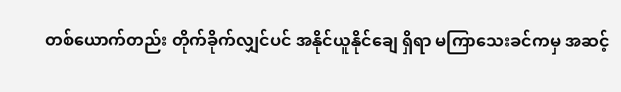တစ်ယောက်တည်း တိုက်ခိုက်လျှင်ပင် အနိုင်ယူနိုင်ချေ ရှိရာ မကြာသေးခင်ကမှ အဆင့်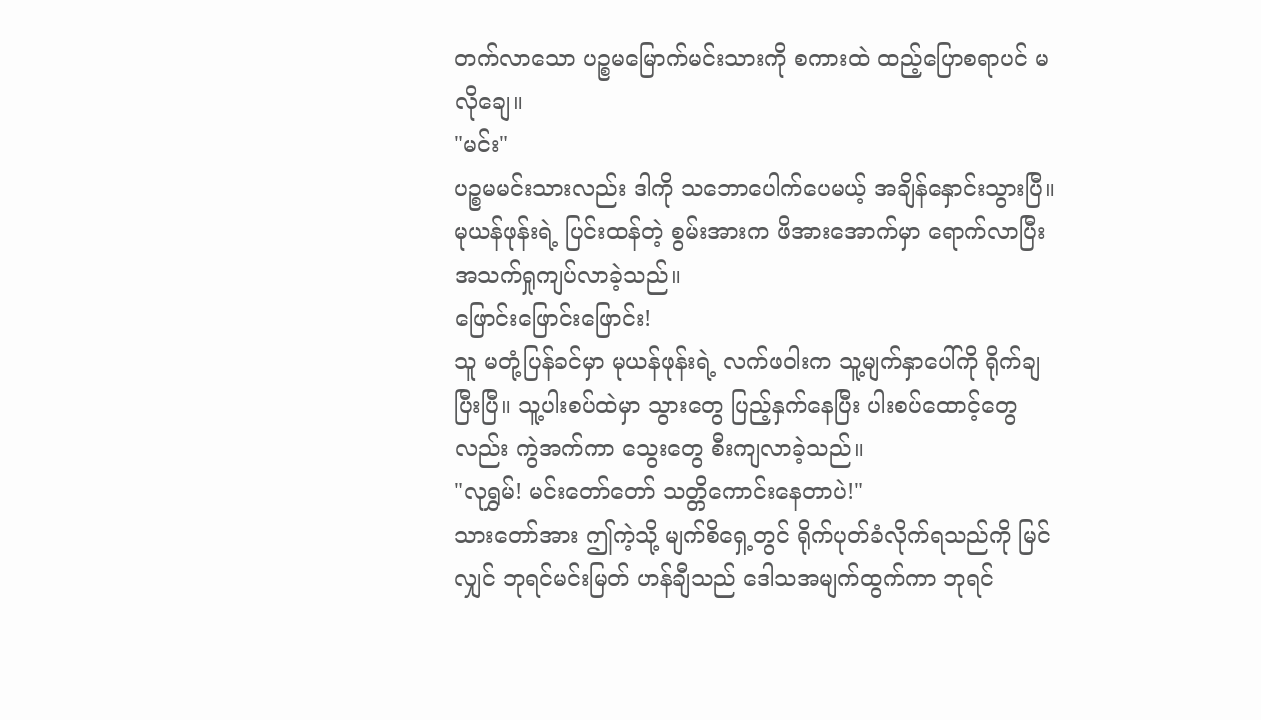တက်လာသော ပဉ္စမမြောက်မင်းသားကို စကားထဲ ထည့်ပြောစရာပင် မလိုချေ။
"မင်း"
ပဉ္စမမင်းသားလည်း ဒါကို သဘောပေါက်ပေမယ့် အချိန်နှောင်းသွားပြီ။ မုယန်ဖုန်းရဲ့ ပြင်းထန်တဲ့ စွမ်းအားက ဖိအားအောက်မှာ ရောက်လာပြီး အသက်ရှုကျပ်လာခဲ့သည်။
ဖြောင်းဖြောင်းဖြောင်း!
သူ မတုံ့ပြန်ခင်မှာ မုယန်ဖုန်းရဲ့ လက်ဖဝါးက သူ့မျက်နှာပေါ်ကို ရိုက်ချပြီးပြီ။ သူ့ပါးစပ်ထဲမှာ သွားတွေ ပြည့်နှက်နေပြီး ပါးစပ်ထောင့်တွေလည်း ကွဲအက်ကာ သွေးတွေ စီးကျလာခဲ့သည်။
"လုရွှမ်! မင်းတော်တော် သတ္တိကောင်းနေတာပဲ!"
သားတော်အား ဤကဲ့သို့ မျက်စိရှေ့တွင် ရိုက်ပုတ်ခံလိုက်ရသည်ကို မြင်လျှင် ဘုရင်မင်းမြတ် ဟန်ချီသည် ဒေါသအမျက်ထွက်ကာ ဘုရင်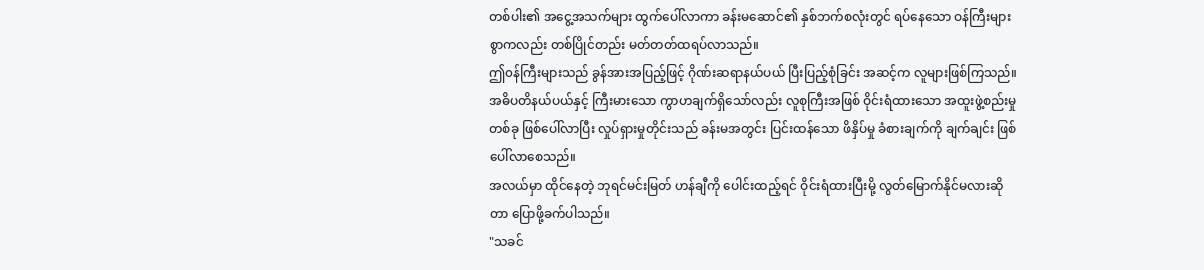တစ်ပါး၏ အငွေ့အသက်များ ထွက်ပေါ်လာကာ ခန်းမဆောင်၏ နှစ်ဘက်စလုံးတွင် ရပ်နေသော ဝန်ကြီးများစွာကလည်း တစ်ပြိုင်တည်း မတ်တတ်ထရပ်လာသည်။
ဤ၀န်ကြီးများသည် ခွန်အားအပြည့်ဖြင့် ဂိုဏ်းဆရာနယ်ပယ် ပြီးပြည့်စုံခြင်း အဆင့်က လူများဖြစ်ကြသည်။ အဓိပတိနယ်ပယ်နှင့် ကြီးမားသော ကွာဟချက်ရှိသော်လည်း လူစုကြီးအဖြစ် ဝိုင်းရံထားသော အထူးဖွဲ့စည်းမှုတစ်ခု ဖြစ်ပေါ်လာပြီး လှုပ်ရှားမှုတိုင်းသည် ခန်းမအတွင်း ပြင်းထန်သော ဖိနှိပ်မှု ခံစားချက်ကို ချက်ချင်း ဖြစ်ပေါ်လာစေသည်။
အလယ်မှာ ထိုင်နေတဲ့ ဘုရင်မင်းမြတ် ဟန်ချီကို ပေါင်းထည့်ရင် ဝိုင်းရံထားပြီးမို့ လွတ်မြောက်နိုင်မလားဆိုတာ ပြောဖို့ခက်ပါသည်။
"သခင်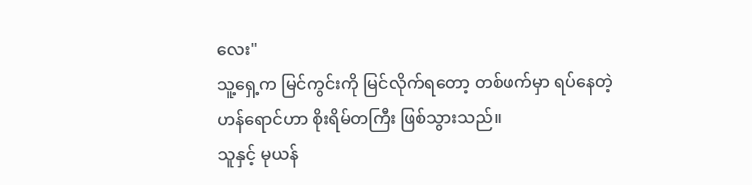လေး"
သူ့ရှေ့က မြင်ကွင်းကို မြင်လိုက်ရတော့ တစ်ဖက်မှာ ရပ်နေတဲ့ ဟန်ရောင်ဟာ စိုးရိမ်တကြီး ဖြစ်သွားသည်။
သူနှင့် မုယန်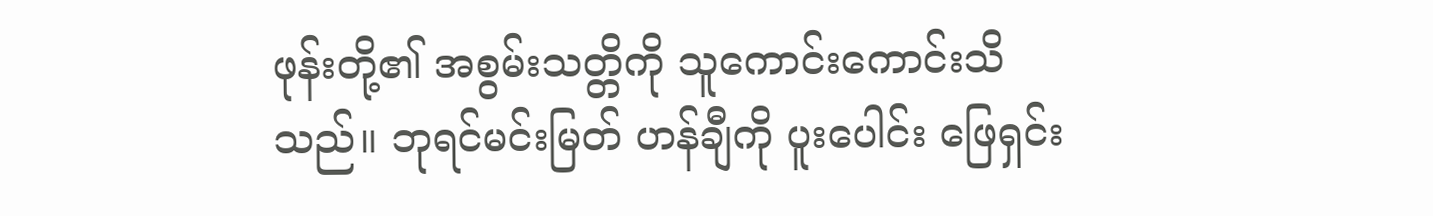ဖုန်းတို့၏ အစွမ်းသတ္တိကို သူကောင်းကောင်းသိသည်။ ဘုရင်မင်းမြတ် ဟန်ချီကို ပူးပေါင်း ဖြေရှင်း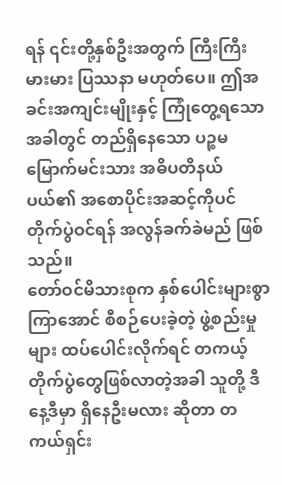ရန် ၎င်းတို့နှစ်ဦးအတွက် ကြီးကြီးမားမား ပြဿနာ မဟုတ်ပေ။ ဤအခင်းအကျင်းမျိုးနှင့် ကြုံတွေ့ရသောအခါတွင် တည်ရှိနေသော ပဉ္စမမြောက်မင်းသား အဓိပတိနယ်ပယ်၏ အစောပိုင်းအဆင့်ကိုပင် တိုက်ပွဲဝင်ရန် အလွန်ခက်ခဲမည် ဖြစ်သည်။
တော်ဝင်မိသားစုက နှစ်ပေါင်းများစွာ ကြာအောင် စီစဉ်ပေးခဲ့တဲ့ ဖွဲ့စည်းမှုများ ထပ်ပေါင်းလိုက်ရင် တကယ့် တိုက်ပွဲတွေဖြစ်လာတဲ့အခါ သူတို့ ဒီနေ့ဒီမှာ ရှိနေဦးမလား ဆိုတာ တကယ်ရှင်း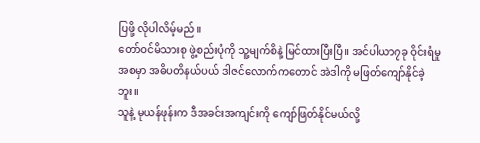ပြဖို့ လိုပါလိမ့်မည်။
တော်ဝင်မိသားစု ဖွဲ့စည်းပုံကို သူ့မျက်စိနဲ့ မြင်ထားပြီးပြီ။ အင်ပါယာ၇ခု ဝိုင်းရံမှုအစမှာ အဓိပတိနယ်ပယ် ဒါဇင်လောက်ကတောင် အဲဒါကို မဖြတ်ကျော်နိုင်ခဲ့ဘူး။
သူနဲ့ မုယန်ဖုန်းက ဒီအခင်းအကျင်းကို ကျော်ဖြတ်နိုင်မယ်လို့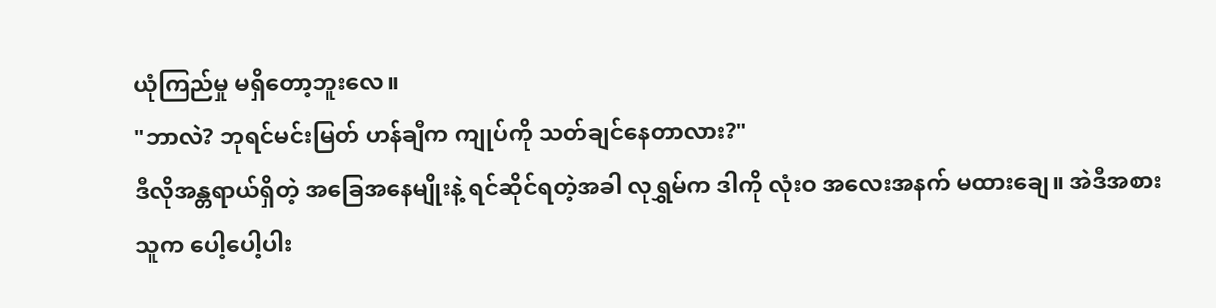ယုံကြည်မှု မရှိတော့ဘူးလေ။
"ဘာလဲ? ဘုရင်မင်းမြတ် ဟန်ချီက ကျုပ်ကို သတ်ချင်နေတာလား?"
ဒီလိုအန္တရာယ်ရှိတဲ့ အခြေအနေမျိုးနဲ့ ရင်ဆိုင်ရတဲ့အခါ လုရွှမ်က ဒါကို လုံးဝ အလေးအနက် မထားချေ။ အဲဒီအစား သူက ပေါ့ပေါ့ပါး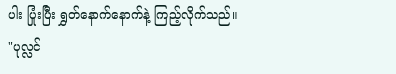ပါး ပြုံးပြီး ရွှတ်နောက်နောက်နဲ့ ကြည့်လိုက်သည်။
"ပုလ္လင်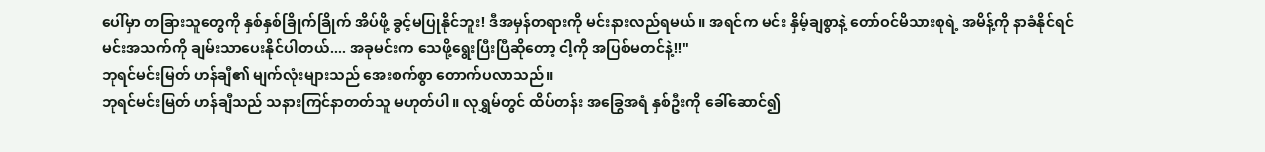ပေါ်မှာ တခြားသူတွေကို နှစ်နှစ်ခြိုက်ခြိုက် အိပ်ဖို့ ခွင့်မပြုနိုင်ဘူး! ဒီအမှန်တရားကို မင်းနားလည်ရမယ်။ အရင်က မင်း နှိမ့်ချစွာနဲ့ တော်ဝင်မိသားစုရဲ့ အမိန့်ကို နာခံနိုင်ရင် မင်းအသက်ကို ချမ်းသာပေးနိုင်ပါတယ်.... အခုမင်းက သေဖို့ရွေးပြီးပြီဆိုတော့ ငါ့ကို အပြစ်မတင်နဲ့!!"
ဘုရင်မင်းမြတ် ဟန်ချီ၏ မျက်လုံးများသည် အေးစက်စွာ တောက်ပလာသည်။
ဘုရင်မင်းမြတ် ဟန်ချီသည် သနားကြင်နာတတ်သူ မဟုတ်ပါ။ လုရွှမ်တွင် ထိပ်တန်း အခြွေအရံ နှစ်ဦးကို ခေါ်ဆောင်၍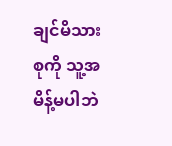ချင်မိသားစုကို သူ့အမိန့်မပါဘဲ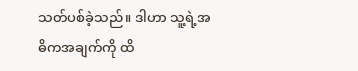သတ်ပစ်ခဲ့သည်။ ဒါဟာ သူ့ရဲ့အဓိကအချက်ကို ထိ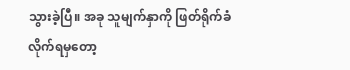သွားခဲ့ပြီ။ အခု သူမျက်နှာကို ဖြတ်ရိုက်ခံလိုက်ရမှတော့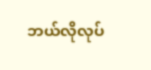ဘယ်လိုလုပ်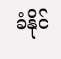ခံနိုင်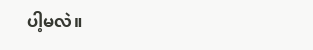ပါ့မလဲ။